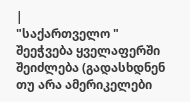|
"საქართველო "
შეეჭვება ყველაფერში შეიძლება (გადასხდნენ თუ არა ამერიკელები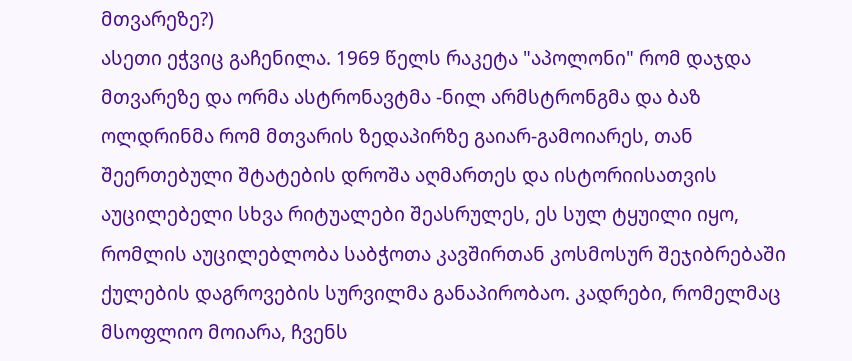მთვარეზე?)
ასეთი ეჭვიც გაჩენილა. 1969 წელს რაკეტა "აპოლონი" რომ დაჯდა მთვარეზე და ორმა ასტრონავტმა -ნილ არმსტრონგმა და ბაზ ოლდრინმა რომ მთვარის ზედაპირზე გაიარ-გამოიარეს, თან შეერთებული შტატების დროშა აღმართეს და ისტორიისათვის აუცილებელი სხვა რიტუალები შეასრულეს, ეს სულ ტყუილი იყო, რომლის აუცილებლობა საბჭოთა კავშირთან კოსმოსურ შეჯიბრებაში ქულების დაგროვების სურვილმა განაპირობაო. კადრები, რომელმაც მსოფლიო მოიარა, ჩვენს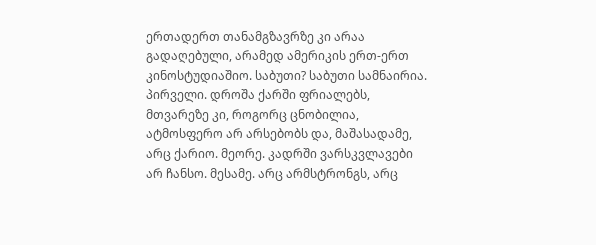ერთადერთ თანამგზავრზე კი არაა გადაღებული, არამედ ამერიკის ერთ-ერთ კინოსტუდიაშიო. საბუთი? საბუთი სამნაირია. პირველი. დროშა ქარში ფრიალებს, მთვარეზე კი, როგორც ცნობილია, ატმოსფერო არ არსებობს და, მაშასადამე, არც ქარიო. მეორე. კადრში ვარსკვლავები არ ჩანსო. მესამე. არც არმსტრონგს, არც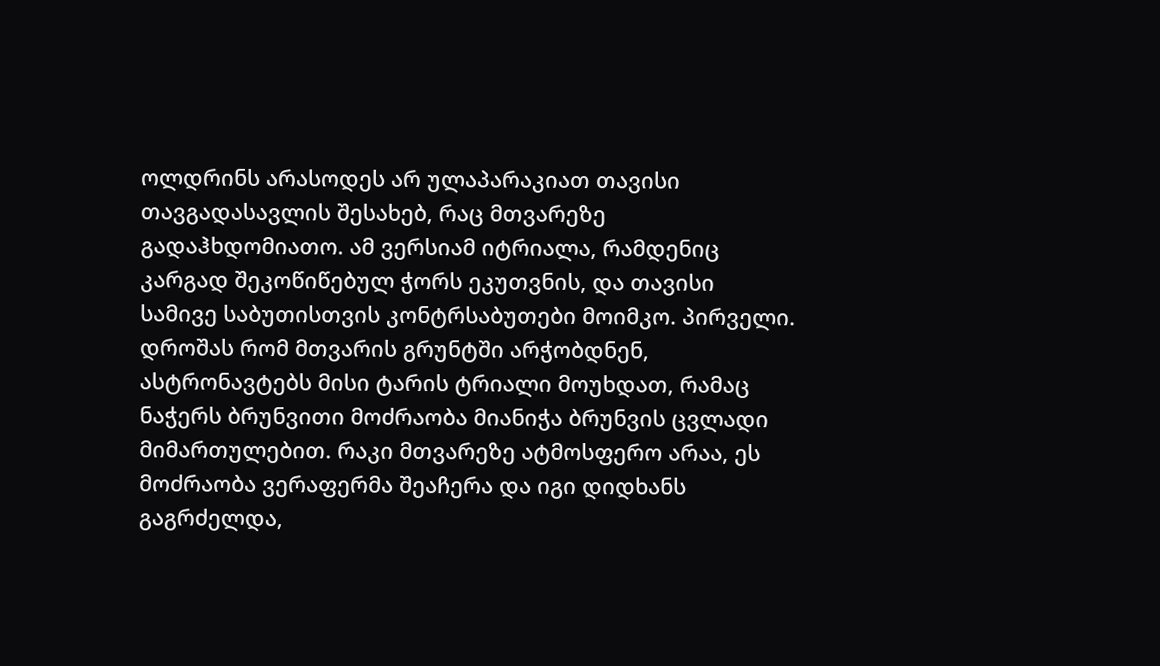ოლდრინს არასოდეს არ ულაპარაკიათ თავისი თავგადასავლის შესახებ, რაც მთვარეზე გადაჰხდომიათო. ამ ვერსიამ იტრიალა, რამდენიც კარგად შეკოწიწებულ ჭორს ეკუთვნის, და თავისი სამივე საბუთისთვის კონტრსაბუთები მოიმკო. პირველი. დროშას რომ მთვარის გრუნტში არჭობდნენ, ასტრონავტებს მისი ტარის ტრიალი მოუხდათ, რამაც ნაჭერს ბრუნვითი მოძრაობა მიანიჭა ბრუნვის ცვლადი მიმართულებით. რაკი მთვარეზე ატმოსფერო არაა, ეს მოძრაობა ვერაფერმა შეაჩერა და იგი დიდხანს გაგრძელდა,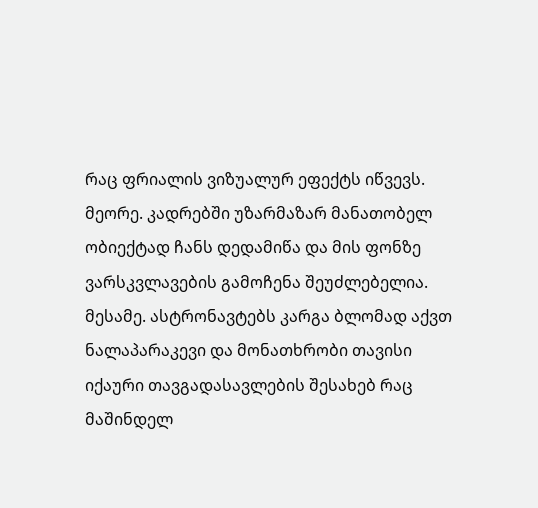რაც ფრიალის ვიზუალურ ეფექტს იწვევს. მეორე. კადრებში უზარმაზარ მანათობელ ობიექტად ჩანს დედამიწა და მის ფონზე ვარსკვლავების გამოჩენა შეუძლებელია. მესამე. ასტრონავტებს კარგა ბლომად აქვთ ნალაპარაკევი და მონათხრობი თავისი იქაური თავგადასავლების შესახებ რაც მაშინდელ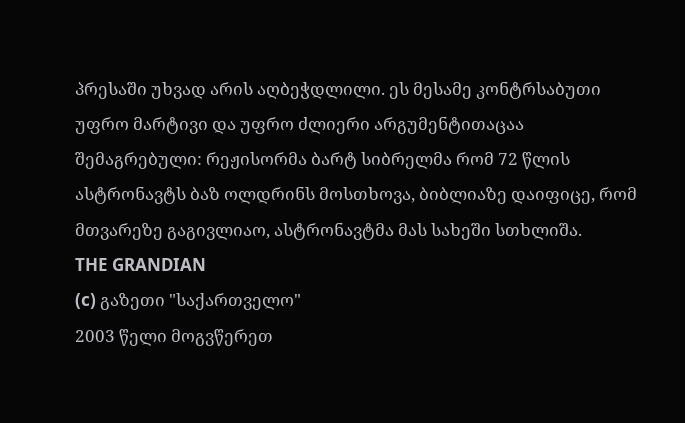პრესაში უხვად არის აღბეჭდლილი. ეს მესამე კონტრსაბუთი უფრო მარტივი და უფრო ძლიერი არგუმენტითაცაა შემაგრებული: რეჟისორმა ბარტ სიბრელმა რომ 72 წლის ასტრონავტს ბაზ ოლდრინს მოსთხოვა, ბიბლიაზე დაიფიცე, რომ მთვარეზე გაგივლიაო, ასტრონავტმა მას სახეში სთხლიშა.
THE GRANDIAN
(c) გაზეთი "საქართველო"
2003 წელი მოგვწერეთ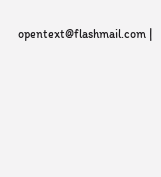opentext@flashmail.com |